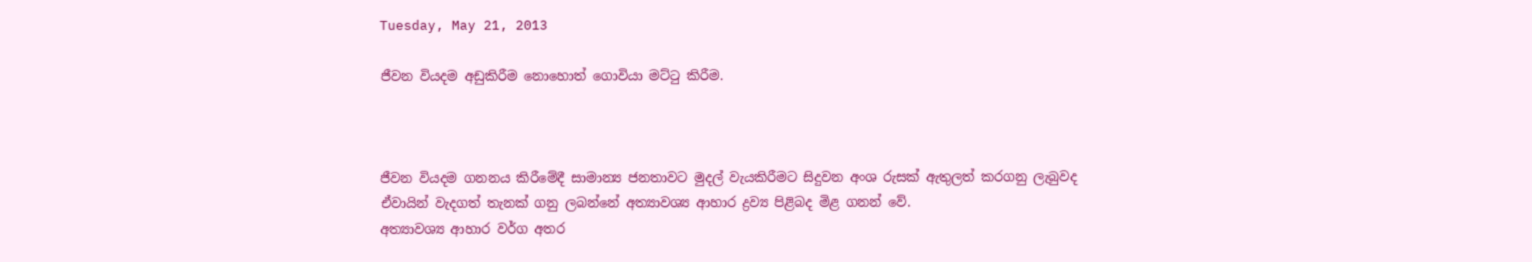Tuesday, May 21, 2013

ජීවන වියදම අඩුකිරීම නොහොත් ගොවියා මට්ටු කිරීම.



ජීවන වියදම ගනනය කිරීමේදී සාමාන්‍ය ජනතාවට මුදල් වැයකිරීමට සිදුවන අංශ රුසක් ඇතුලත් කරගනු ලැබුවද ඒවායින් වැදගත් තැනක් ගනු ලබන්නේ අත්‍යාවශ්‍ය ආහාර ද්‍රව්‍ය පිළිබද මිළ ගනන් වේ.
අත්‍යාවශ්‍ය ආහාර වර්ග අතර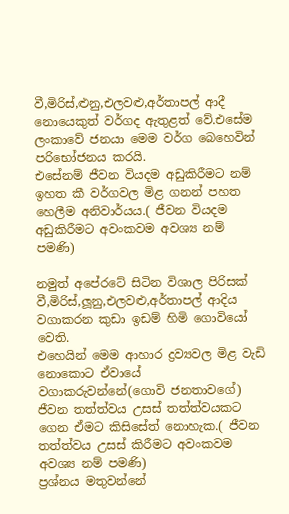වී,මිරිස්,ළුනු,එලවළු,අර්තාපල් ආදී නොයෙකුත් වර්ගද ඇතුළත් වේ.එසේම ලංකාවේ ජනයා මෙම වර්ග බෙහෙවින් පරිභෝජනය කරයි.
එසේනම් ජීවන වියදම අඩුකිරීමට නම් ඉහත කී වර්ගවල මිළ ගනන් පහත හෙලීම අනිවාර්යය.( ජීවන වියදම අඩුකිරීමට අවංකවම අවශ්‍ය නම් පමණි)

නමුත් අපේරටේ සිටින විශාල පිරිසක් වී,මිරිස්,ලූනු,එලවළු,අර්තාපල් ආදිය වගාකරන කුඩා ඉඩම් හිමි ගොවියෝ වෙති.
එහෙයින් මෙම ආහාර ද්‍රව්‍යවල මිළ වැඩි නොකොට ඒවායේ වගාකරුවන්නේ(ගොවි ජනතාවගේ) ජීවන තත්ත්වය උසස් තත්ත්වයකට ගෙන ඒමට කිසිසේත් නොහැක.( ජීවන තත්ත්වය උසස් කිරීමට අවංකවම අවශ්‍ය නම් පමණි)
ප්‍රශ්නය මතුවන්නේ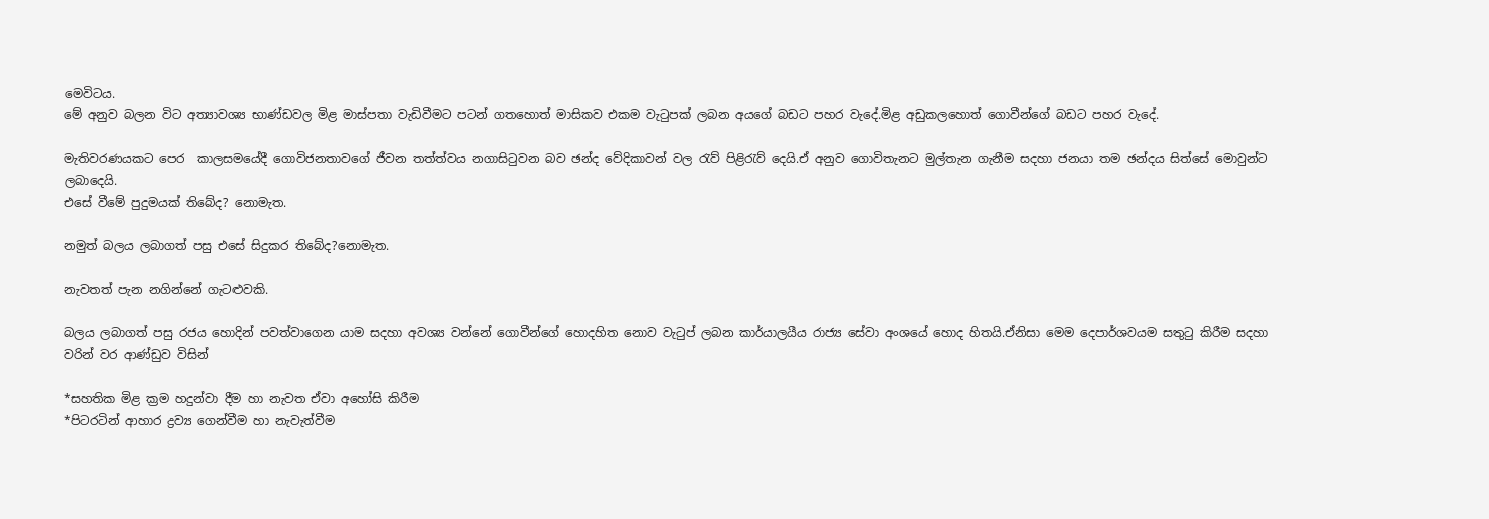මෙවිටය.
මේ අනුව බලන විට අත්‍යාවශ්‍ය භාණ්ඩවල මිළ මාස්පතා වැඩිවීමට පටන් ගතහොත් මාසිකව එකම වැටුපක් ලබන අයගේ බඩට පහර වැදේ.මිළ අඩුකලහොත් ගොවීන්ගේ බඩට පහර වැදේ.

මැතිවරණයකට පෙර  කාලසමයේදී ගොවිජනතාවගේ ජීවන තත්ත්වය නගාසිටුවන බව ඡන්ද වේදිකාවන් වල රැව් පිළිරැව් දෙයි.ඒ අනුව ගොවිතැනට මුල්තැන ගැනීම සදහා ජනයා තම ඡන්දය සිත්සේ මොවුන්ට ලබාදෙයි.
එසේ වීමේ පුදුමයක් තිබේද? නොමැත.

නමුත් බලය ලබාගත් පසු එසේ සිදුකර තිබේද?නොමැත.

නැවතත් පැන නගින්නේ ගැටළුවකි.

බලය ලබාගත් පසු රජය හොදින් පවත්වාගෙන යාම සදහා අවශ්‍ය වන්නේ ගොවීන්ගේ හොදහිත නොව වැටුප් ලබන කාර්යාලයීය රාජ්‍ය සේවා අංශයේ හොද හිතයි.ඒනිසා මෙම දෙපාර්ශවයම සතුටු කිරීම සදහා වරින් වර ආණ්ඩුව විසින්

*සහතික මිළ ක්‍රම හදුන්වා දීම හා නැවත ඒවා අහෝසි කිරීම
*පිටරටින් ආහාර ද්‍රව්‍ය ගෙන්වීම හා නැවැත්වීම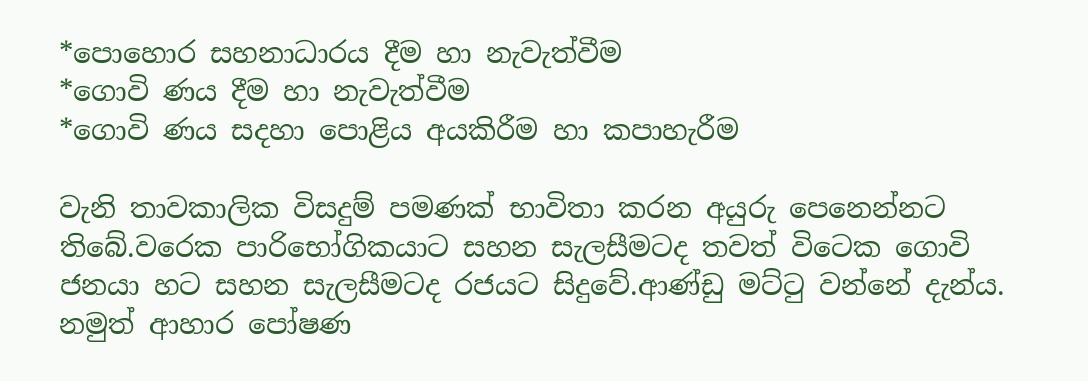*පොහොර සහනාධාරය දීම හා නැවැත්වීම
*ගොවි ණය දීම හා නැවැත්වීම
*ගොවි ණය සදහා පොළිය අයකිරීම හා කපාහැරීම

වැනි තාවකාලික විසදුම් පමණක් භාවිතා කරන අයුරු පෙනෙන්නට තිබේ.වරෙක පාරිභෝගිකයාට සහන සැලසීමටද තවත් විටෙක ගොවි ජනයා හට සහන සැලසීමටද රජයට සිදුවේ.ආණ්ඩු මට්ටු වන්නේ දැන්ය.
නමුත් ආහාර පෝෂණ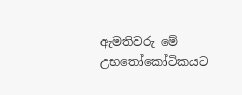ඇමතිවරු මේ උභතෝකෝටිකයට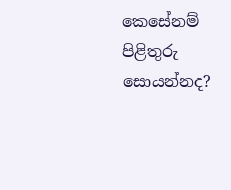කෙසේනම් පිළිතුරු සොයන්නද?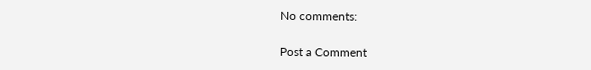No comments:

Post a Comment